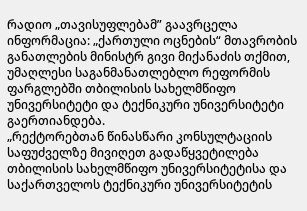რადიო „თავისუფლებამ” გაავრცელა ინფორმაცია: „ქართული ოცნების“ მთავრობის განათლების მინისტრ გივი მიქანაძის თქმით, უმაღლესი საგანმანათლებლო რეფორმის ფარგლებში თბილისის სახელმწიფო უნივერსიტეტი და ტექნიკური უნივერსიტეტი გაერთიანდება.
„რექტორებთან წინასწარი კონსულტაციის საფუძველზე მივიღეთ გადაწყვეტილება თბილისის სახელმწიფო უნივერსიტეტისა და საქართველოს ტექნიკური უნივერსიტეტის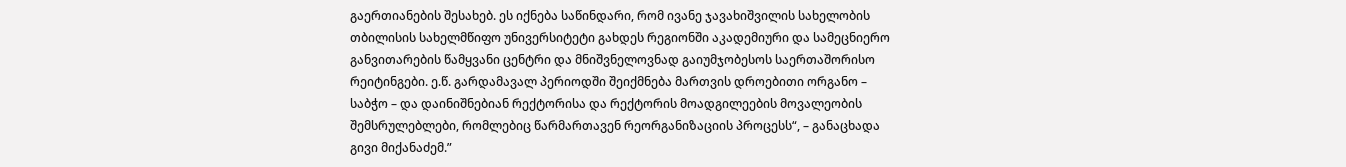გაერთიანების შესახებ. ეს იქნება საწინდარი, რომ ივანე ჯავახიშვილის სახელობის თბილისის სახელმწიფო უნივერსიტეტი გახდეს რეგიონში აკადემიური და სამეცნიერო განვითარების წამყვანი ცენტრი და მნიშვნელოვნად გაიუმჯობესოს საერთაშორისო რეიტინგები. ე.წ. გარდამავალ პერიოდში შეიქმნება მართვის დროებითი ორგანო – საბჭო – და დაინიშნებიან რექტორისა და რექტორის მოადგილეების მოვალეობის შემსრულებლები, რომლებიც წარმართავენ რეორგანიზაციის პროცესს“, – განაცხადა გივი მიქანაძემ.”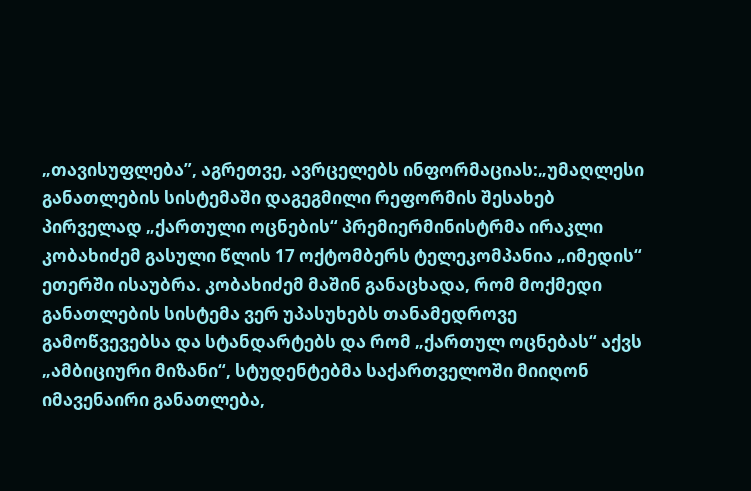„თავისუფლება”, აგრეთვე, ავრცელებს ინფორმაციას:„უმაღლესი განათლების სისტემაში დაგეგმილი რეფორმის შესახებ პირველად „ქართული ოცნების“ პრემიერმინისტრმა ირაკლი კობახიძემ გასული წლის 17 ოქტომბერს ტელეკომპანია „იმედის“ ეთერში ისაუბრა. კობახიძემ მაშინ განაცხადა, რომ მოქმედი განათლების სისტემა ვერ უპასუხებს თანამედროვე გამოწვევებსა და სტანდარტებს და რომ „ქართულ ოცნებას“ აქვს „ამბიციური მიზანი“, სტუდენტებმა საქართველოში მიიღონ იმავენაირი განათლება,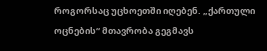როგორსაც უცხოეთში იღებენ. „ქართული ოცნების“ მთავრობა გეგმავს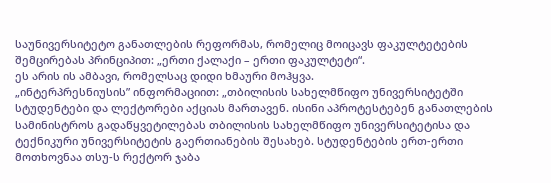საუნივერსიტეტო განათლების რეფორმას, რომელიც მოიცავს ფაკულტეტების შემცირებას პრინციპით: „ერთი ქალაქი – ერთი ფაკულტეტი“.
ეს არის ის ამბავი, რომელსაც დიდი ხმაური მოჰყვა.
„ინტერპრესნიუსის” ინფორმაციით: „თბილისის სახელმწიფო უნივერსიტეტში სტუდენტები და ლექტორები აქციას მართავენ. ისინი აპროტესტებენ განათლების სამინისტროს გადაწყვეტილებას თბილისის სახელმწიფო უნივერსიტეტისა და ტექნიკური უნივერსიტეტის გაერთიანების შესახებ. სტუდენტების ერთ-ერთი მოთხოვნაა თსუ-ს რექტორ ჯაბა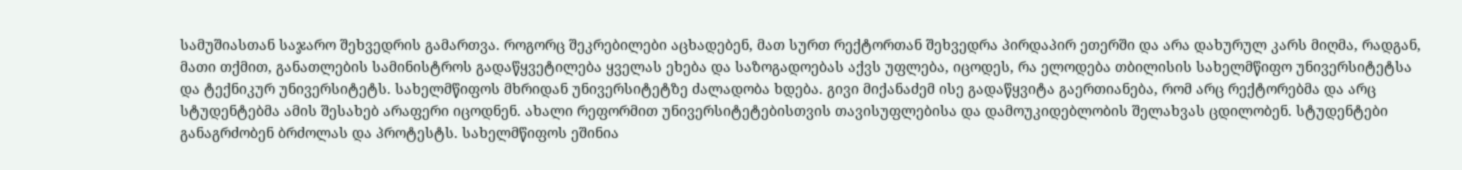სამუშიასთან საჯარო შეხვედრის გამართვა. როგორც შეკრებილები აცხადებენ, მათ სურთ რექტორთან შეხვედრა პირდაპირ ეთერში და არა დახურულ კარს მიღმა, რადგან, მათი თქმით, განათლების სამინისტროს გადაწყვეტილება ყველას ეხება და საზოგადოებას აქვს უფლება, იცოდეს, რა ელოდება თბილისის სახელმწიფო უნივერსიტეტსა და ტექნიკურ უნივერსიტეტს. სახელმწიფოს მხრიდან უნივერსიტეტზე ძალადობა ხდება. გივი მიქანაძემ ისე გადაწყვიტა გაერთიანება, რომ არც რექტორებმა და არც სტუდენტებმა ამის შესახებ არაფერი იცოდნენ. ახალი რეფორმით უნივერსიტეტებისთვის თავისუფლებისა და დამოუკიდებლობის შელახვას ცდილობენ. სტუდენტები განაგრძობენ ბრძოლას და პროტესტს. სახელმწიფოს ეშინია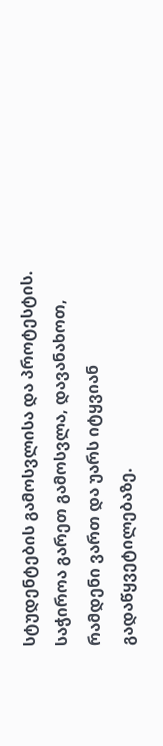სტუდენტების გამოსვლისა და პროტესტის. საჭიროა გარეთ გამოსვლა, დავანახოთ, რამდენი ვართ და უარს იტყვიან გადაწყვეტილებაზე.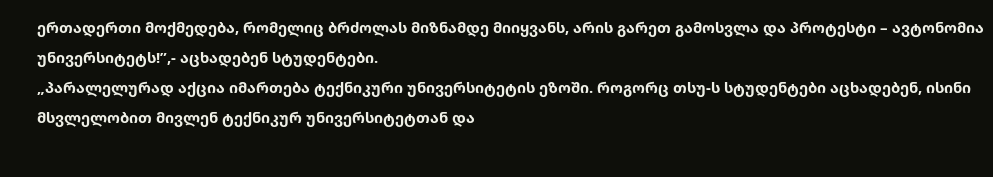ერთადერთი მოქმედება, რომელიც ბრძოლას მიზნამდე მიიყვანს, არის გარეთ გამოსვლა და პროტესტი – ავტონომია უნივერსიტეტს!”,- აცხადებენ სტუდენტები.
„პარალელურად აქცია იმართება ტექნიკური უნივერსიტეტის ეზოში. როგორც თსუ-ს სტუდენტები აცხადებენ, ისინი მსვლელობით მივლენ ტექნიკურ უნივერსიტეტთან და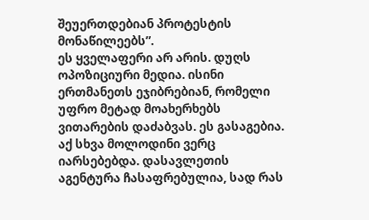შეუერთდებიან პროტესტის მონაწილეებს”.
ეს ყველაფერი არ არის. დუღს ოპოზიციური მედია. ისინი ერთმანეთს ეჯიბრებიან, რომელი უფრო მეტად მოახერხებს ვითარების დაძაბვას. ეს გასაგებია. აქ სხვა მოლოდინი ვერც იარსებებდა. დასავლეთის აგენტურა ჩასაფრებულია, სად რას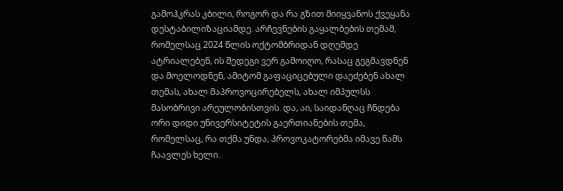გამოჰკრას კბილი, როგორ და რა გზით მიიყვანოს ქვეყანა დესტაბილიზაციამდე. არჩევნების გაყალბების თემამ, რომელსაც 2024 წლის ოქტომბრიდან დღემდე ატრიალებენ, ის შედეგი ვერ გამოიღო, რასაც გეგმავდნენ და მოელოდნენ, ამიტომ გაფაციცებული დაეძებენ ახალ თემას, ახალ მაპროვოცირებელს, ახალ იმპულსს მასობრივი არეულობისთვის. და, აი, საიდანღაც ჩნდება ორი დიდი უნივერსიტეტის გაერთიანების თემა, რომელსაც, რა თქმა უნდა, პროვოკატორებმა იმავე წამს ჩაავლეს ხელი.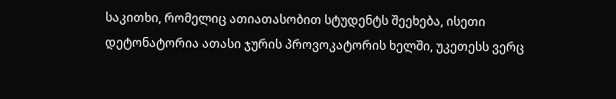საკითხი, რომელიც ათიათასობით სტუდენტს შეეხება, ისეთი დეტონატორია ათასი ჯურის პროვოკატორის ხელში, უკეთესს ვერც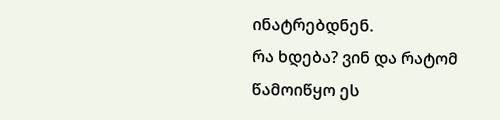ინატრებდნენ.
რა ხდება? ვინ და რატომ წამოიწყო ეს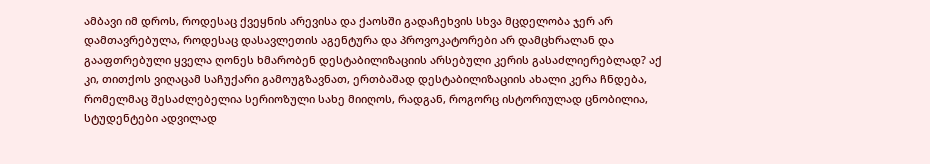ამბავი იმ დროს, როდესაც ქვეყნის არევისა და ქაოსში გადაჩეხვის სხვა მცდელობა ჯერ არ დამთავრებულა, როდესაც დასავლეთის აგენტურა და პროვოკატორები არ დამცხრალან და გააფთრებული ყველა ღონეს ხმარობენ დესტაბილიზაციის არსებული კერის გასაძლიერებლად? აქ კი, თითქოს ვიღაცამ საჩუქარი გამოუგზავნათ, ერთბაშად დესტაბილიზაციის ახალი კერა ჩნდება, რომელმაც შესაძლებელია სერიოზული სახე მიიღოს, რადგან, როგორც ისტორიულად ცნობილია, სტუდენტები ადვილად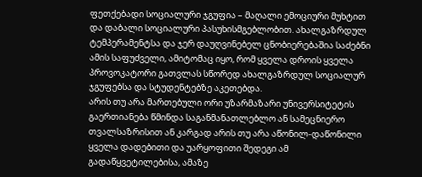ფეთქებადი სოციალური ჯგუფია – მაღალი ემოციური მუხტით და დაბალი სოციალური პასუხისმგებლობით. ახალგაზრდულ ტემპერამენტსა და ჯერ დაუღვინებელ ცნობიერებაშია საძებნი ამის საფუძველი, ამიტომაც იყო, რომ ყველა დროის ყველა პროვოკატორი გათვლას სწორედ ახალგაზრდულ სოციალურ ჯგუფებსა და სტუდენტებზე აკეთებდა.
არის თუ არა მართებული ორი უზარმაზარი უნივერსიტეტის გაერთიანება წმინდა საგანმანათლებლო ან სამეცნიერო თვალსაზრისით ან კარგად არის თუ არა აწონილ-დაწონილი ყველა დადებითი და უარყოფითი შედეგი ამ გადაწყვეტილებისა, ამაზე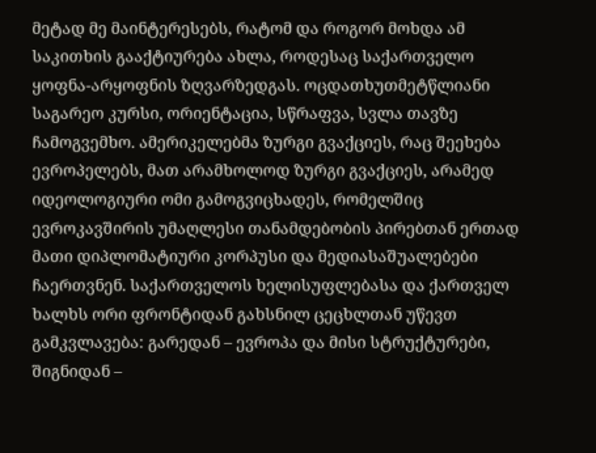მეტად მე მაინტერესებს, რატომ და როგორ მოხდა ამ საკითხის გააქტიურება ახლა, როდესაც საქართველო ყოფნა-არყოფნის ზღვარზედგას. ოცდათხუთმეტწლიანი საგარეო კურსი, ორიენტაცია, სწრაფვა, სვლა თავზე ჩამოგვემხო. ამერიკელებმა ზურგი გვაქციეს, რაც შეეხება ევროპელებს, მათ არამხოლოდ ზურგი გვაქციეს, არამედ იდეოლოგიური ომი გამოგვიცხადეს, რომელშიც ევროკავშირის უმაღლესი თანამდებობის პირებთან ერთად მათი დიპლომატიური კორპუსი და მედიასაშუალებები ჩაერთვნენ. საქართველოს ხელისუფლებასა და ქართველ ხალხს ორი ფრონტიდან გახსნილ ცეცხლთან უწევთ გამკვლავება: გარედან – ევროპა და მისი სტრუქტურები, შიგნიდან –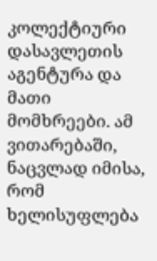კოლექტიური დასავლეთის აგენტურა და მათი მომხრეები. ამ ვითარებაში, ნაცვლად იმისა, რომ ხელისუფლება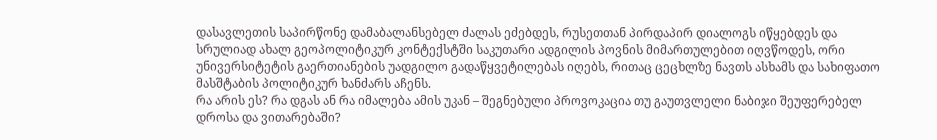დასავლეთის საპირწონე დამაბალანსებელ ძალას ეძებდეს, რუსეთთან პირდაპირ დიალოგს იწყებდეს და სრულიად ახალ გეოპოლიტიკურ კონტექსტში საკუთარი ადგილის პოვნის მიმართულებით იღვწოდეს, ორი უნივერსიტეტის გაერთიანების უადგილო გადაწყვეტილებას იღებს, რითაც ცეცხლზე ნავთს ასხამს და სახიფათო მასშტაბის პოლიტიკურ ხანძარს აჩენს.
რა არის ეს? რა დგას ან რა იმალება ამის უკან – შეგნებული პროვოკაცია თუ გაუთვლელი ნაბიჯი შეუფერებელ დროსა და ვითარებაში?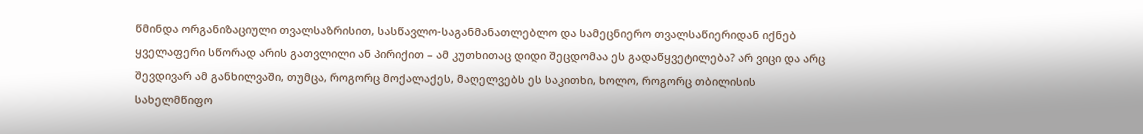წმინდა ორგანიზაციული თვალსაზრისით, სასწავლო-საგანმანათლებლო და სამეცნიერო თვალსაწიერიდან იქნებ ყველაფერი სწორად არის გათვლილი ან პირიქით – ამ კუთხითაც დიდი შეცდომაა ეს გადაწყვეტილება? არ ვიცი და არც შევდივარ ამ განხილვაში, თუმცა, როგორც მოქალაქეს, მაღელვებს ეს საკითხი, ხოლო, როგორც თბილისის სახელმწიფო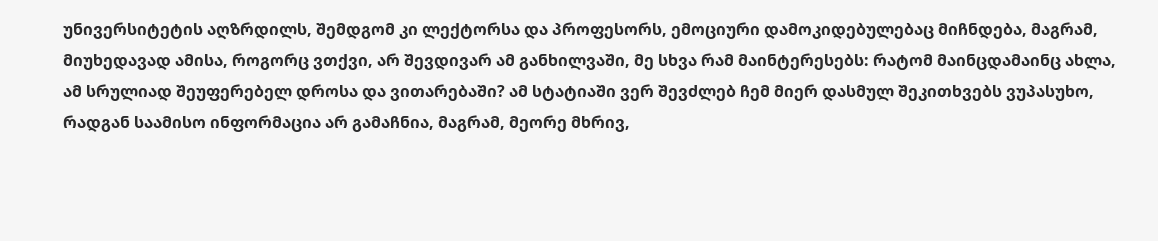უნივერსიტეტის აღზრდილს, შემდგომ კი ლექტორსა და პროფესორს, ემოციური დამოკიდებულებაც მიჩნდება, მაგრამ, მიუხედავად ამისა, როგორც ვთქვი, არ შევდივარ ამ განხილვაში, მე სხვა რამ მაინტერესებს: რატომ მაინცდამაინც ახლა, ამ სრულიად შეუფერებელ დროსა და ვითარებაში? ამ სტატიაში ვერ შევძლებ ჩემ მიერ დასმულ შეკითხვებს ვუპასუხო, რადგან საამისო ინფორმაცია არ გამაჩნია, მაგრამ, მეორე მხრივ,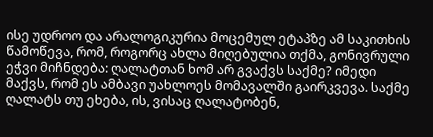ისე უდროო და არალოგიკურია მოცემულ ეტაპზე ამ საკითხის წამოწევა, რომ, როგორც ახლა მიღებულია თქმა, გონივრული ეჭვი მიჩნდება: ღალატთან ხომ არ გვაქვს საქმე? იმედი მაქვს, რომ ეს ამბავი უახლოეს მომავალში გაირკვევა. საქმე ღალატს თუ ეხება, ის, ვისაც ღალატობენ,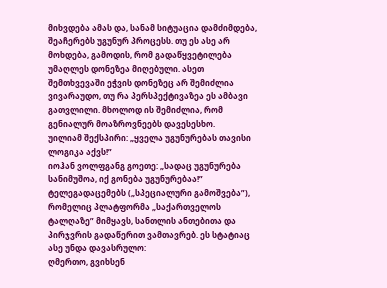მიხვდება ამას და, სანამ სიტუაცია დამძიმდება, შეაჩერებს უგუნურ პროცესს. თუ ეს ასე არ მოხდება, გამოდის, რომ გადაწყვეტილება უმაღლეს დონეზეა მიღებული. ასეთ შემთხვევაში ეჭვის დონეზეც არ შემიძლია ვივარაუდო, თუ რა პერსპექტივაზეა ეს ამბავი გათვლილი. მხოლოდ ის შემიძლია, რომ გენიალურ მოაზროვნეებს დავესესხო.
უილიამ შექსპირი: „ყველა უგუნურებას თავისი ლოგიკა აქვს!”
იოჰან ვოლფგანგ გოეთე: „სადაც უგუნურება სანიმუშოა, იქ გონება უგუნურებაა!”
ტელეგადაცემებს („სპეციალური გამოშვება”), რომელიც პლატფორმა „საქართველოს ტალღაზე” მიმყავს, სანთლის ანთებითა და პირჯვრის გადაწერით ვამთავრებ. ეს სტატიაც ასე უნდა დავასრულო:
ღმერთო, გვიხსენ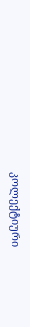კოლექტიური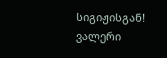სიგიჟისგან!
ვალერი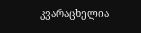კვარაცხელია